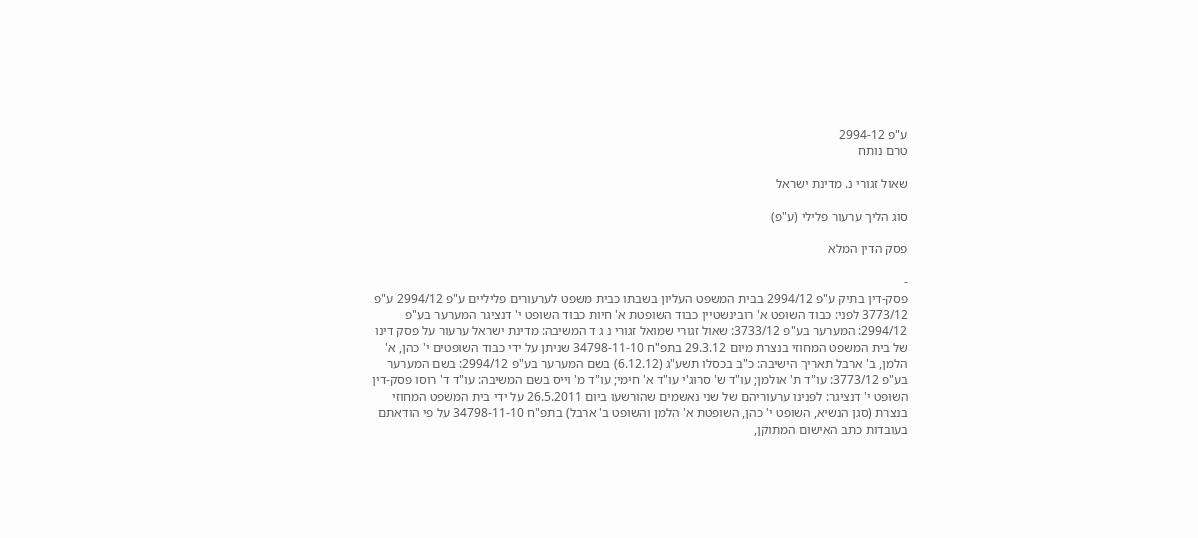ע"פ 2994-12
טרם נותח

שאול זגורי נ. מדינת ישראל

סוג הליך ערעור פלילי (ע"פ)

פסק הדין המלא

-
פסק-דין בתיק ע"פ 2994/12 בבית המשפט העליון בשבתו כבית משפט לערעורים פליליים ע"פ 2994/12 ע"פ 3773/12 לפני: כבוד השופט א' רובינשטיין כבוד השופטת א' חיות כבוד השופט י' דנציגר המערער בע"פ 2994/12: המערער בע"פ 3733/12: שאול זגורי שמואל זגורי נ ג ד המשיבה: מדינת ישראל ערעור על פסק דינו של בית המשפט המחוזי בנצרת מיום 29.3.12 בתפ"ח 34798-11-10 שניתן על ידי כבוד השופטים י' כהן, א' הלמן, ב' ארבל תאריך הישיבה: כ"ב בכסלו תשע"ג (6.12.12) בשם המערער בע"פ 2994/12: בשם המערער בע"פ 3773/12: עו"ד ת' אולמן; עו"ד ש' סרוג'י עו"ד א' חימי; עו"ד מ' וייס בשם המשיבה: עו"ד ד' רוסו פסק-דין השופט י' דנציגר: לפנינו ערעוריהם של שני נאשמים שהורשעו ביום 26.5.2011 על ידי בית המשפט המחוזי בנצרת (סגן הנשיא, השופט י' כהן, השופטת א' הלמן והשופט ב' ארבל) בתפ"ח 34798-11-10 על פי הודאתם בעובדות כתב האישום המתוקן,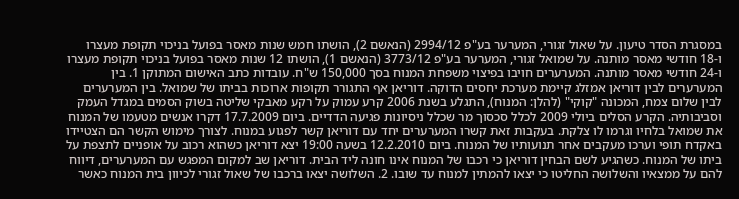במסגרת הסדר טיעון. על שאול זגורי, המערער בע"פ 2994/12 (הנאשם 2), הושתו חמש שנות מאסר בפועל בניכוי תקופת מעצרו ו-18 חודשי מאסר מותנה. על שמואל זגורי, המערער בע"פ 3773/12 (הנאשם 1), הושתו 12 שנות מאסר בפועל בניכוי תקופת מעצרו ו-24 חודשי מאסר מותנה. המערערים חויבו בפיצוי משפחת המנוח בסך 150,000 ש"ח. עובדות כתב האישום המתוקן 1. בין המערערים לבין דוריאן אמזלג קיימת מערכת יחסים הדוקה. דוריאן אף התגורר תקופות ארוכות בביתו של שמואל. בין המערערים לבין שלום צמח, המכונה "קוקי" (להלן: המנוח), התגלע בשנת 2006 קרע עמוק על רקע מאבקי שליטה בשוק הסמים במגדל העמק וסביבותיה. הקרע הסלים ביולי 2009 לכלל סכסוך מר שכלל ניסיונות פגיעה הדדיים. ביום 17.7.2009 דקרו אנשים מטעמו של המנוח את שמואל בלחיו וגרמו לו צלקת. בעקבות זאת קשרו המערערים יחד עם דוריאן קשר לפגוע במנוח. לצורך מימוש הקשר הם הצטיידו באקדח תופי וערכו מעקבים אחר תנועותיו של המנוח. ביום 12.2.2010 בשעה 19:00 יצא דוריאן כשהוא רכוב על אופניים לתצפת על ביתו של המנוח. כשהגיע לשם הבחין דוריאן כי רכבו של המנוח אינו חונה ליד הבית. דוריאן שב למקום המפגש עם המערערים, דיווח להם על ממצאיו והשלושה החליטו כי יצאו להמתין למנוח עד שובו. 2. השלושה יצאו ברכבו של שאול זגורי לכיוון בית המנוח כאשר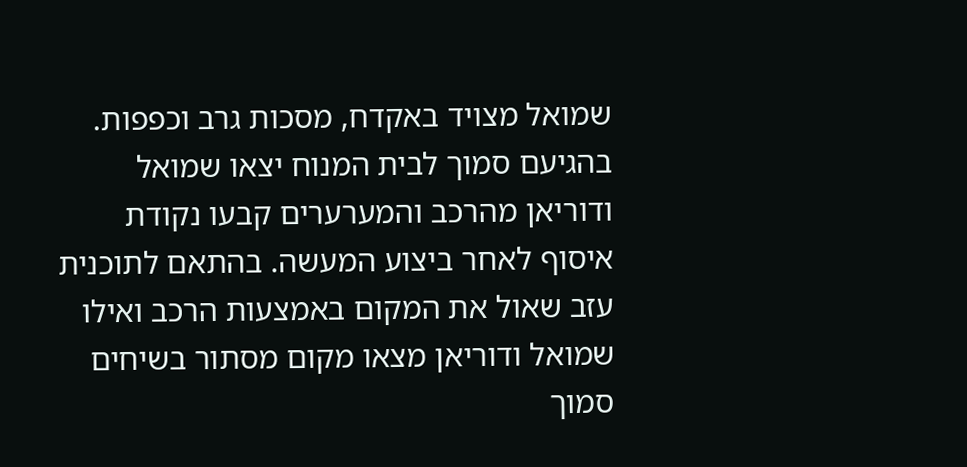שמואל מצויד באקדח, מסכות גרב וכפפות. בהגיעם סמוך לבית המנוח יצאו שמואל ודוריאן מהרכב והמערערים קבעו נקודת איסוף לאחר ביצוע המעשה. בהתאם לתוכנית עזב שאול את המקום באמצעות הרכב ואילו שמואל ודוריאן מצאו מקום מסתור בשיחים סמוך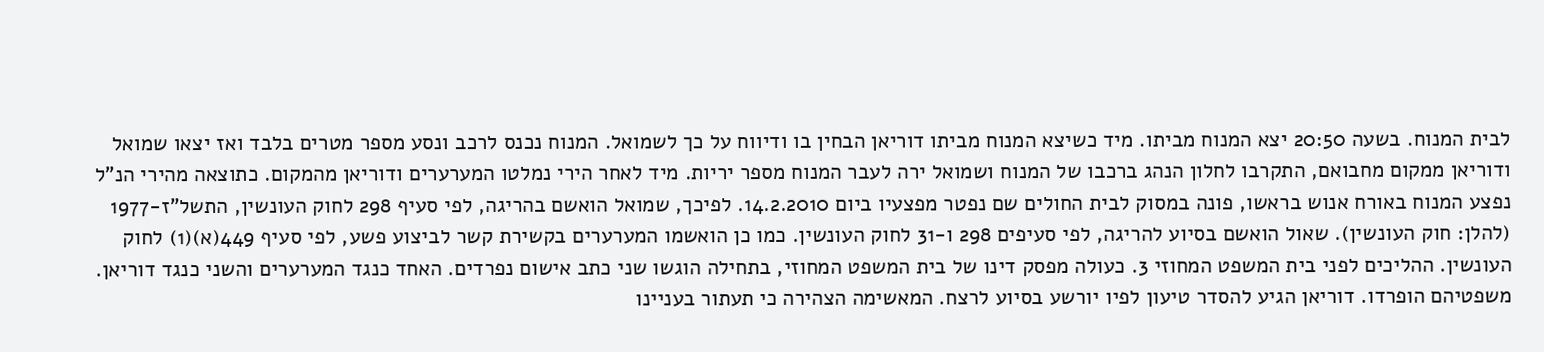לבית המנוח. בשעה 20:50 יצא המנוח מביתו. מיד כשיצא המנוח מביתו דוריאן הבחין בו ודיווח על כך לשמואל. המנוח נכנס לרכב ונסע מספר מטרים בלבד ואז יצאו שמואל ודוריאן ממקום מחבואם, התקרבו לחלון הנהג ברכבו של המנוח ושמואל ירה לעבר המנוח מספר יריות. מיד לאחר הירי נמלטו המערערים ודוריאן מהמקום. כתוצאה מהירי הנ"ל נפצע המנוח באורח אנוש בראשו, פונה במסוק לבית החולים שם נפטר מפצעיו ביום 14.2.2010. לפיכך, שמואל הואשם בהריגה, לפי סעיף 298 לחוק העונשין, התשל"ז-1977 (להלן: חוק העונשין). שאול הואשם בסיוע להריגה, לפי סעיפים 298 ו-31 לחוק העונשין. כמו כן הואשמו המערערים בקשירת קשר לביצוע פשע, לפי סעיף 449(א)(1) לחוק העונשין. ההליכים לפני בית המשפט המחוזי 3. כעולה מפסק דינו של בית המשפט המחוזי, בתחילה הוגשו שני כתב אישום נפרדים. האחד כנגד המערערים והשני כנגד דוריאן. משפטיהם הופרדו. דוריאן הגיע להסדר טיעון לפיו יורשע בסיוע לרצח. המאשימה הצהירה כי תעתור בעניינו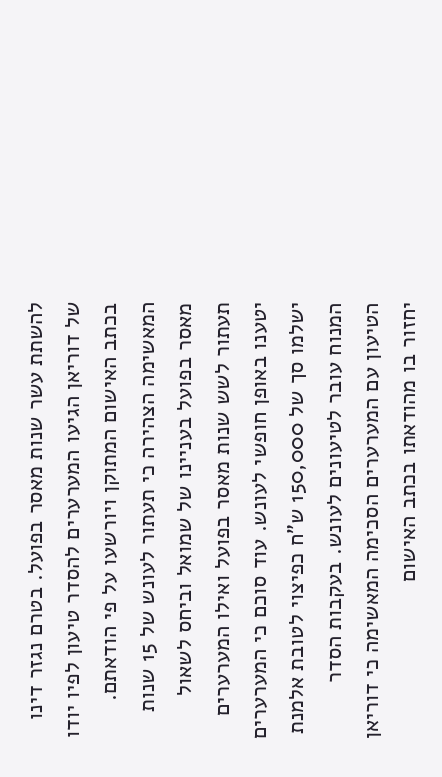להשתת עשר שנות מאסר בפועל. בטרם נגזר דינו של דוריאן הגיעו המערערים להסדר טיעון לפיו יודו בכתב האישום המתוקן ויורשעו על פי הודאתם. המאשימה הצהירה כי תעתור לעונש של 15 שנות מאסר בפועל בעניינו של שמואל וביחס לשאול תעתור לשש שנות מאסר בפועל ואילו המערערים יטענו באופן חופשי לעונש. עוד סוכם כי המערערים ישלמו סך של 150,000 ש"ח כפיצוי לטובת אלמנת המנוח עובר לטיעונים לעונש. בעקבות הסדר הטיעון עם המערערים הסכימה המאשימה כי דוריאן יחזור בו מהודאתו בכתב האישום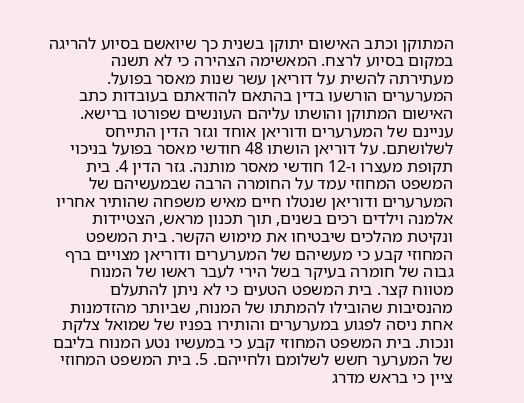המתוקן וכתב האישום יתוקן בשנית כך שיואשם בסיוע להריגה במקום בסיוע לרצח. המאשימה הצהירה כי לא תשנה מעתירתה להשית על דוריאן עשר שנות מאסר בפועל. המערערים הורשעו בדין בהתאם להודאתם בעובדות כתב האישום המתוקן והושתו עליהם העונשים שפורטו ברישא. עניינם של המערערים ודוריאן אוחד וגזר הדין התייחס לשלושתם. על דוריאן הושתו 48 חודשי מאסר בפועל בניכוי תקופת מעצרו ו-12 חודשי מאסר מותנה. גזר הדין 4. בית המשפט המחוזי עמד על החומרה הרבה שבמעשיהם של המערערים ודוריאן שנטלו חיים מאיש משפחה שהותיר אחריו אלמנה וילדים רכים בשנים, תוך תכנון מראש, הצטיידות ונקיטת מהלכים שיבטיחו את מימוש הקשר. בית המשפט המחוזי קבע כי מעשיהם של המערערים ודוריאן מצויים ברף גבוה של חומרה בעיקר בשל הירי לעבר ראשו של המנוח מטווח קצר. בית המשפט הטעים כי לא ניתן להתעלם מהנסיבות שהובילו להמתתו של המנוח, שביותר מהזדמנות אחת ניסה לפגוע במערערים והותירו בפניו של שמואל צלקת ונכות. בית המשפט המחוזי קבע כי במעשיו נטע המנוח בליבם של המערער חשש לשלומם ולחייהם. 5. בית המשפט המחוזי ציין כי בראש מדרג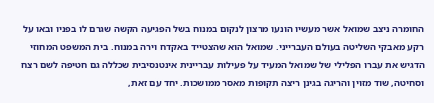החומרה ניצב שמואל אשר מעשיו הונעו מרצון לנקום במנוח בשל הפגיעה הקשה שגרם לו בפניו ובאו על רקע מאבקי השליטה בעולם העברייני. שמואל הוא שהצטייד באקדח וירה במנוח. בית המשפט המחוזי הדגיש את עברו הפלילי של שמואל המעיד על פעילות עבריינית אינטנסיבית שכללה גם חטיפה לשם רצח וסחיטה, שוד מזוין והריגה בגינן ריצה תקופות מאסר ממושכות. יחד עם זאת,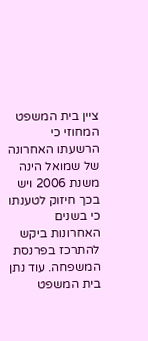ציין בית המשפט המחוזי כי הרשעתו האחרונה של שמואל הינה משנת 2006 ויש בכך חיזוק לטענתו כי בשנים האחרונות ביקש להתרכז בפרנסת המשפחה. עוד נתן בית המשפט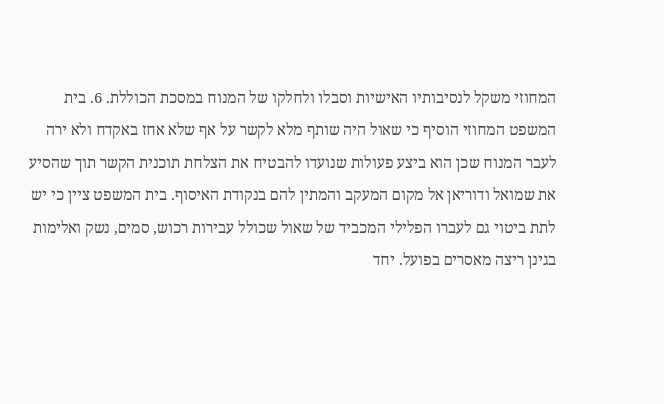המחוזי משקל לנסיבותיו האישיות וסבלו ולחלקו של המנוח במסכת הכוללת. 6. בית המשפט המחוזי הוסיף כי שאול היה שותף מלא לקשר על אף שלא אחז באקדח ולא ירה לעבר המנוח שכן הוא ביצע פעולות שנועדו להבטיח את הצלחת תוכנית הקשר תוך שהסיע את שמואל ודוריאן אל מקום המעקב והמתין להם בנקודת האיסוף. בית המשפט ציין כי יש לתת ביטוי גם לעברו הפלילי המכביד של שאול שכולל עבירות רכוש, סמים, נשק ואלימות בגינן ריצה מאסרים בפועל. יחד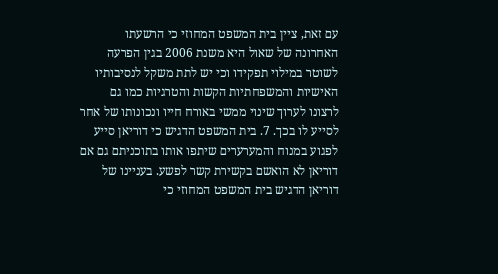עם זאת, ציין בית המשפט המחוזי כי הרשעתו האחרונה של שאול היא משנת 2006 בגין הפרעה לשוטר במילוי תפקידו וכי יש לתת משקל לנסיבותיו האישיות והמשפחתיות הקשות והטרגיות כמו גם לרצונו לערוך שינוי ממשי באורח חייו ונכונותו של אחר לסייע לו בכך. 7. בית המשפט הדגיש כי דוריאן סייע לפגוע במנוח והמערערים שיתפו אותו בתוכניתם גם אם דוריאן לא הואשם בקשירת קשר לפשע. בעניינו של דוריאן הדגיש בית המשפט המחוזי כי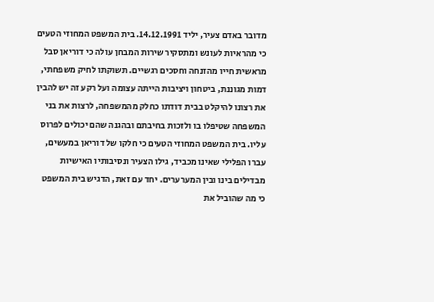מדובר באדם צעיר, יליד 14.12.1991. בית המשפט המחוזי הטעים כי מהראיות לעונש ומתסקיר שירות המבחן עולה כי דוריאן סבל מראשית חייו מהזנחה וחסכים רגשיים. תשוקתו לחיק משפחתי, דמות מגוננת, ביטחון ויציבות הייתה עצומה ועל רקע זה יש להבין את רצונו להיקלט בבית דודתו כחלק מהמשפחה, לרצות את בני המשפחה שטיפלו בו ולזכות בחיבתם ובהגנה שהם יכולים לפרוס עליו. בית המשפט המחוזי הטעים כי חלקו של דוריאן במעשים, עברו הפלילי שאינו מכביד, גילו הצעיר ונסיבותיו האישיות מבדילים בינו ובין המערערים. יחד עם זאת, הדגיש בית המשפט כי מה שהוביל את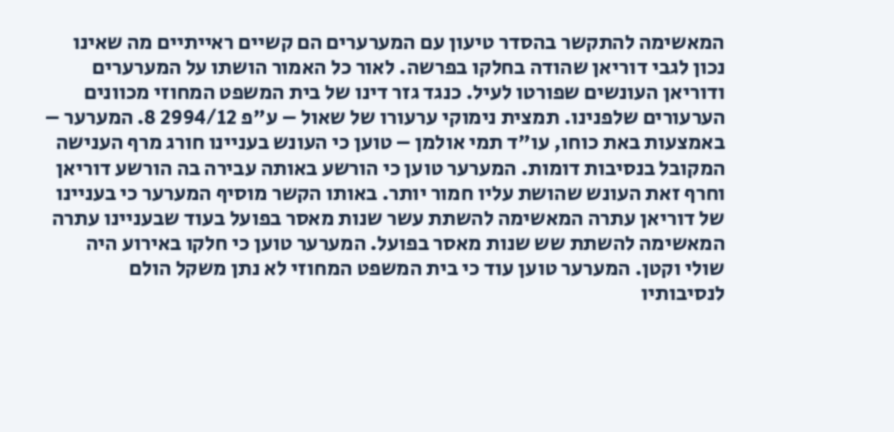המאשימה להתקשר בהסדר טיעון עם המערערים הם קשיים ראייתיים מה שאינו נכון לגבי דוריאן שהודה בחלקו בפרשה. לאור כל האמור הושתו על המערערים ודוריאן העונשים שפורטו לעיל. כנגד גזר דינו של בית המשפט המחוזי מכוונים הערעורים שלפנינו. תמצית נימוקי ערעורו של שאול – ע"פ 2994/12 8. המערער – באמצעות באת כוחו, עו"ד תמי אולמן – טוען כי העונש בעניינו חורג מרף הענישה המקובל בנסיבות דומות. המערער טוען כי הורשע באותה עבירה בה הורשע דוריאן וחרף זאת העונש שהושת עליו חמור יותר. באותו הקשר מוסיף המערער כי בעניינו של דוריאן עתרה המאשימה להשתת עשר שנות מאסר בפועל בעוד שבעניינו עתרה המאשימה להשתת שש שנות מאסר בפועל. המערער טוען כי חלקו באירוע היה שולי וקטן. המערער טוען עוד כי בית המשפט המחוזי לא נתן משקל הולם לנסיבותיו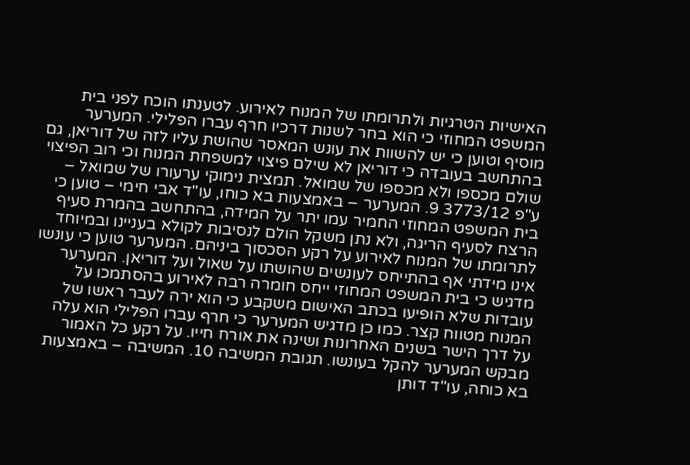האישיות הטרגיות ולתרומתו של המנוח לאירוע. לטענתו הוכח לפני בית המשפט המחוזי כי הוא בחר לשנות דרכיו חרף עברו הפלילי. המערער מוסיף וטוען כי יש להשוות את עונש המאסר שהושת עליו לזה של דוריאן, גם בהתחשב בעובדה כי דוריאן לא שילם פיצוי למשפחת המנוח וכי רוב הפיצוי שולם מכספו ולא מכספו של שמואל. תמצית נימוקי ערעורו של שמואל – ע"פ 3773/12 9. המערער – באמצעות בא כוחו, עו"ד אבי חימי – טוען כי בית המשפט המחוזי החמיר עמו יתר על המידה, בהתחשב בהמרת סעיף הרצח לסעיף הריגה, ולא נתן משקל הולם לנסיבות לקולא בעניינו ובמיוחד לתרומתו של המנוח לאירוע על רקע הסכסוך ביניהם. המערער טוען כי עונשו אינו מידתי אף בהתייחס לעונשים שהושתו על שאול ועל דוריאן. המערער מדגיש כי בית המשפט המחוזי ייחס חומרה רבה לאירוע בהסתמכו על עובדות שלא הופיעו בכתב האישום משקבע כי הוא ירה לעבר ראשו של המנוח מטווח קצר. כמו כן מדגיש המערער כי חרף עברו הפלילי הוא עלה על דרך הישר בשנים האחרונות ושינה את אורח חייו. על רקע כל האמור מבקש המערער להקל בעונשו. תגובת המשיבה 10. המשיבה – באמצעות בא כוחה, עו"ד דותן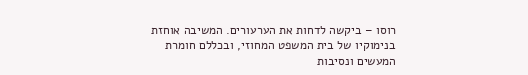רוסו – ביקשה לדחות את הערעורים. המשיבה אוחזת בנימוקיו של בית המשפט המחוזי, ובכללם חומרת המעשים ונסיבות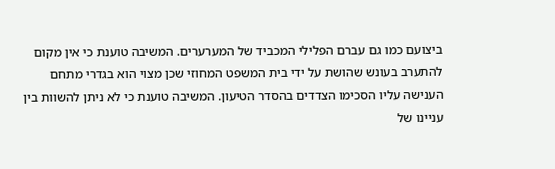ביצועם כמו גם עברם הפלילי המכביד של המערערים. המשיבה טוענת כי אין מקום להתערב בעונש שהושת על ידי בית המשפט המחוזי שכן מצוי הוא בגדרי מתחם הענישה עליו הסכימו הצדדים בהסדר הטיעון. המשיבה טוענת כי לא ניתן להשוות בין עניינו של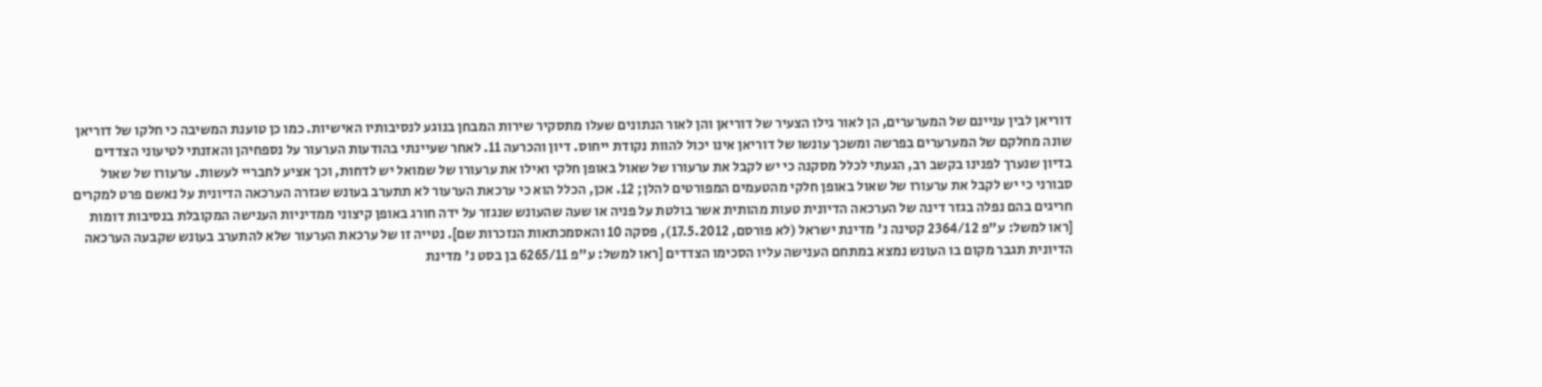דוריאן לבין עניינם של המערערים, הן לאור גילו הצעיר של דוריאן והן לאור הנתונים שעלו מתסקיר שירות המבחן בנוגע לנסיבותיו האישיות. כמו כן טוענת המשיבה כי חלקו של דוריאן שונה מחלקם של המערערים בפרשה ומשכך עונשו של דוריאן אינו יכול להוות נקודת ייחוס. דיון והכרעה 11. לאחר שעיינתי בהודעות הערעור על נספחיהן והאזנתי לטיעוני הצדדים בדיון שנערך לפנינו בקשב רב, הגעתי לכלל מסקנה כי יש לקבל את ערעורו של שאול באופן חלקי ואילו את ערעורו של שמואל יש לדחות, וכך אציע לחבריי לעשות. ערעורו של שאול סבורני כי יש לקבל את ערעורו של שאול באופן חלקי מהטעמים המפורטים להלן; 12. אכן, הכלל הוא כי ערכאת הערעור לא תתערב בעונש שגזרה הערכאה הדיונית על נאשם פרט למקרים חריגים בהם נפלה בגזר דינה של הערכאה הדיונית טעות מהותית אשר בולטת על פניה או שעה שהעונש שנגזר על ידה חורג באופן קיצוני ממדיניות הענישה המקובלת בנסיבות דומות [ראו למשל: ע"פ 2364/12 קטינה נ' מדינת ישראל (לא פורסם, 17.5.2012), פסקה 10 והאסמכתאות הנזכרות שם]. נטייה זו של ערכאת הערעור שלא להתערב בעונש שקבעה הערכאה הדיונית תגבר מקום בו העונש נמצא במתחם הענישה עליו הסכימו הצדדים [ראו למשל: ע"פ 6265/11 בן בסט נ' מדינת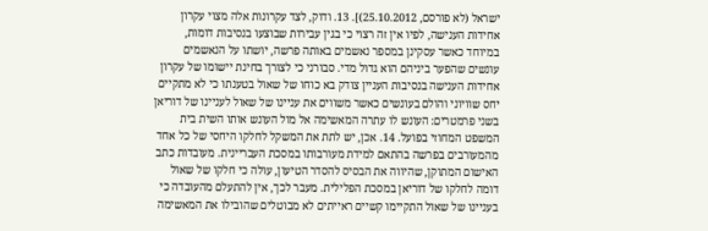ישראל (לא פורסם, 25.10.2012)]. 13. ודוק, לצד עקרונות אלה מצוי עקרון אחידות הענישה, לפיו אין זה רצוי כי בגין עבירות שבוצעו בנסיבות דומות, במיוחד כאשר עסקינן במספר נאשמים באותה פרשה, יושתו על הנאשמים עונשים שהפער ביניהם הוא גדול מדי. סבורני כי לצורך בחינת יישומו של עקרון אחידות הענישה בנסיבות העניין צודק בא כוחו של שאול בטענתו כי לא מתקיים יחס שוויוני והולם בעונשים כאשר משווים את עניינו של שאול לעניינו של דוריאן בשני פרמטרים: העונש לו עתרה המאשימה אל מול העונש אותו השית בית המשפט המחוזי בפועל. 14. אכן, יש לתת את המשקל לחלקו היחסי של כל אחד מהמעורבים בפרשה בהתאם למידת מעורבותו במסכת העבריינית. מעובדות כתב האישום המתוקן, שהיווה את הבסיס להסדר הטיעון, עולה כי חלקו של שאול דומה לחלקו של דוריאן במסכת הפלילית. מעבר לכך, אין להתעלם מהעובדה כי בעניינו של שאול התקיימו קשיים ראייתים לא מבוטלים שהובילו את המאשימה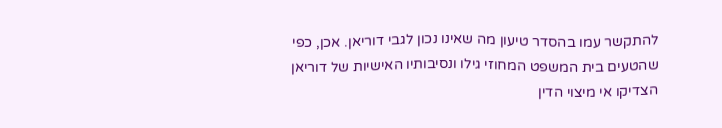להתקשר עמו בהסדר טיעון מה שאינו נכון לגבי דוריאן. אכן, כפי שהטעים בית המשפט המחוזי גילו ונסיבותיו האישיות של דוריאן הצדיקו אי מיצוי הדין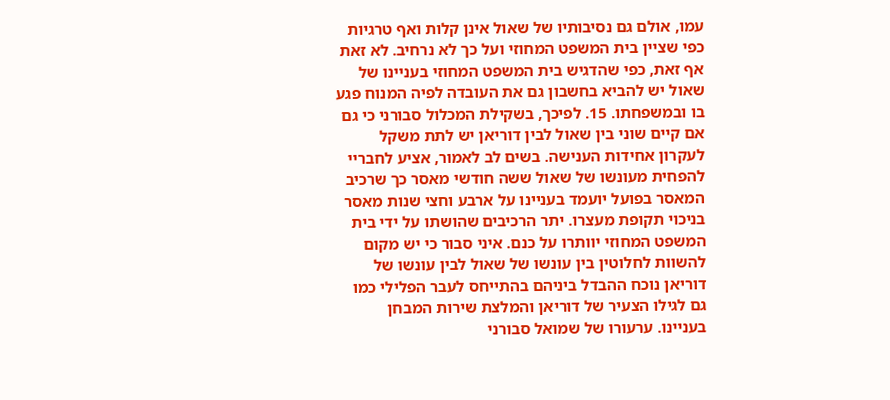עמו, אולם גם נסיבותיו של שאול אינן קלות ואף טרגיות כפי שציין בית המשפט המחוזי ועל כך לא נרחיב. לא זאת אף זאת, כפי שהדגיש בית המשפט המחוזי בעניינו של שאול יש להביא בחשבון גם את העובדה לפיה המנוח פגע בו ובמשפחתו. 15. לפיכך, בשקילת המכלול סבורני כי גם אם קיים שוני בין שאול לבין דוריאן יש לתת משקל לעקרון אחידות הענישה. בשים לב לאמור, אציע לחבריי להפחית מעונשו של שאול ששה חודשי מאסר כך שרכיב המאסר בפועל יועמד בעניינו על ארבע וחצי שנות מאסר בניכוי תקופת מעצרו. יתר הרכיבים שהושתו על ידי בית המשפט המחוזי יוותרו על כנם. איני סבור כי יש מקום להשוות לחלוטין בין עונשו של שאול לבין עונשו של דוריאן נוכח ההבדל ביניהם בהתייחס לעבר הפלילי כמו גם לגילו הצעיר של דוריאן והמלצת שירות המבחן בעניינו. ערעורו של שמואל סבורני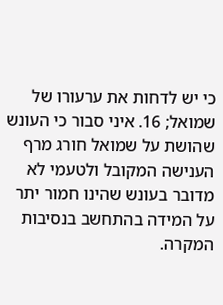כי יש לדחות את ערעורו של שמואל; 16. איני סבור כי העונש שהושת על שמואל חורג מרף הענישה המקובל ולטעמי לא מדובר בעונש שהינו חמור יתר על המידה בהתחשב בנסיבות המקרה.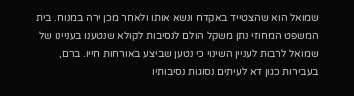שמואל הוא שהצטייד באקדח ונשא אותו ולאחר מכן ירה במנוח. בית המשפט המחוזי נתן משקל הולם לנסיבות לקולא שנטענו בעניינו של שמואל לרבות לעניין השינוי כי נטען שביצע באורחות חייו. ברם, בעבירות כגון דא לעיתים נסוגות נסיבותיו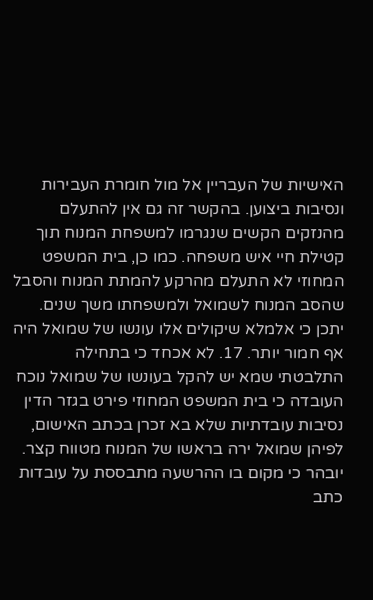האישיות של העבריין אל מול חומרת העבירות ונסיבות ביצוען. בהקשר זה גם אין להתעלם מהנזקים הקשים שנגרמו למשפחת המנוח תוך קטילת חיי איש משפחה. כמו כן, בית המשפט המחוזי לא התעלם מהרקע להמתת המנוח והסבל שהסב המנוח לשמואל ולמשפחתו משך שנים. יתכן כי אלמלא שיקולים אלו עונשו של שמואל היה אף חמור יותר. 17. לא אכחד כי בתחילה התלבטתי שמא יש להקל בעונשו של שמואל נוכח העובדה כי בית המשפט המחוזי פירט בגזר הדין נסיבות עובדתיות שלא בא זכרן בכתב האישום, לפיהן שמואל ירה בראשו של המנוח מטווח קצר. יובהר כי מקום בו ההרשעה מתבססת על עובדות כתב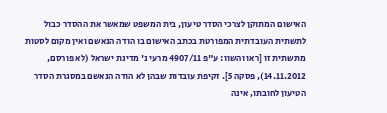האישום המתוקן לצרכי הסדר טיעון, בית המשפט שמאשר את ההסדר כבול לתשתית העובדתית המפורטת בכתב האישום בו הודה הנאשם ואין מקום לסטות מתשתית זו [ראו והשוו: ע"פ 4907/11 מרעי נ' מדינת ישראל (לא פורסם, 14.11.2012), פסקה 5]. זקיפת עובדות שבהן לא הודה הנאשם במסגרת הסדר הטיעון לחובתו, אינה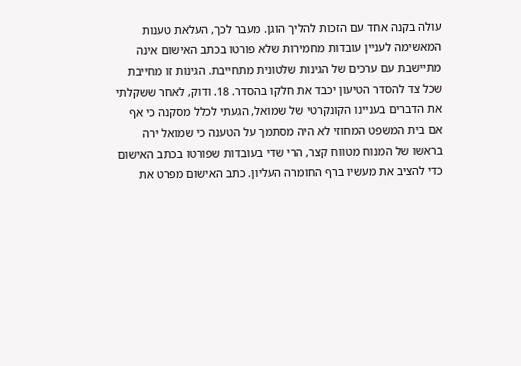עולה בקנה אחד עם הזכות להליך הוגן. מעבר לכך, העלאת טענות המאשימה לעניין עובדות מחמירות שלא פורטו בכתב האישום אינה מתיישבת עם ערכים של הגינות שלטונית מתחייבת. הגינות זו מחייבת שכל צד להסדר הטיעון יכבד את חלקו בהסדר. 18. ודוק, לאחר ששקלתי את הדברים בעניינו הקונקרטי של שמואל, הגעתי לכלל מסקנה כי אף אם בית המשפט המחוזי לא היה מסתמך על הטענה כי שמואל ירה בראשו של המנוח מטווח קצר, הרי שדי בעובדות שפורטו בכתב האישום כדי להציב את מעשיו ברף החומרה העליון. כתב האישום מפרט את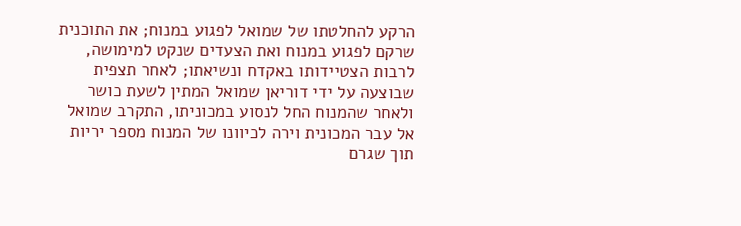הרקע להחלטתו של שמואל לפגוע במנוח; את התוכנית שרקם לפגוע במנוח ואת הצעדים שנקט למימושה, לרבות הצטיידותו באקדח ונשיאתו; לאחר תצפית שבוצעה על ידי דוריאן שמואל המתין לשעת כושר ולאחר שהמנוח החל לנסוע במכוניתו, התקרב שמואל אל עבר המכונית וירה לכיוונו של המנוח מספר יריות תוך שגרם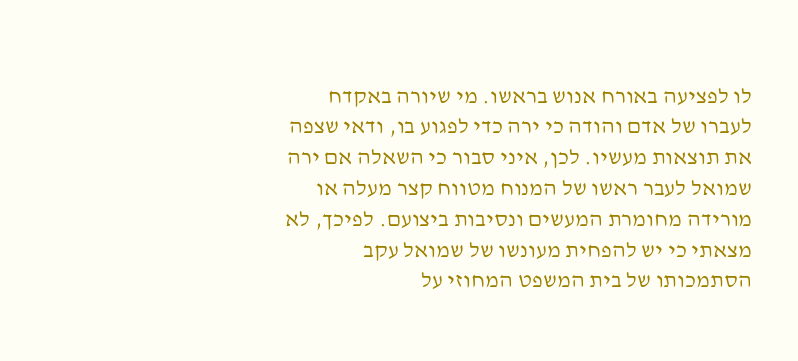לו לפציעה באורח אנוש בראשו. מי שיורה באקדח לעברו של אדם והודה כי ירה כדי לפגוע בו, ודאי שצפה את תוצאות מעשיו. לכן, איני סבור כי השאלה אם ירה שמואל לעבר ראשו של המנוח מטווח קצר מעלה או מורידה מחומרת המעשים ונסיבות ביצועם. לפיכך, לא מצאתי כי יש להפחית מעונשו של שמואל עקב הסתמכותו של בית המשפט המחוזי על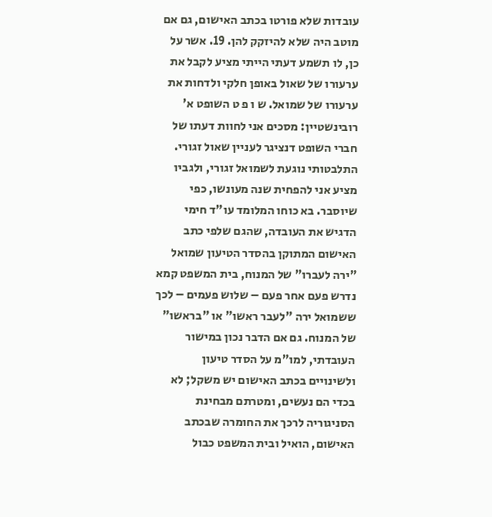עובדות שלא פורטו בכתב האישום, גם אם מוטב היה שלא להיזקק להן. 19. אשר על כן, לו תשמע דעתי הייתי מציע לקבל את ערעורו של שאול באופן חלקי ולדחות את ערעורו של שמואל. ש ו פ ט השופט א' רובינשטיין: מסכים אני לחוות דעתו של חברי השופט דנציגר לעניין שאול זגורי. התלבטותי נוגעת לשמואל זגורי, ולגביו מציע אני להפחית שנה מעונשו, כפי שיוסבר. בא כוחו המלומד עו"ד חימי הדגיש את העובדה, שהגם שלפי כתב האישום המתוקן בהסדר הטיעון שמואל "ירה לעברו" של המנוח, בית המשפט קמא נדרש פעם אחר פעם – שלוש פעמים – לכך ששמואל ירה "לעבר ראשו" או "בראשו" של המנוח. גם אם הדבר נכון במישור העובדתי, למו"מ על הסדר טיעון ולשינויים בכתב האישום יש משקל; לא בכדי הם נעשים, ומטרתם מבחינת הסניגוריה לרכך את החומרה שבכתב האישום, הואיל ובית המשפט כבול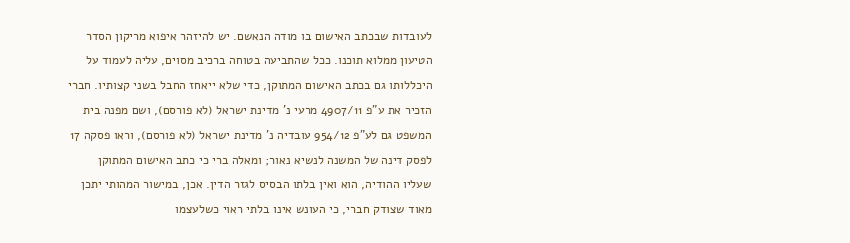לעובדות שבכתב האישום בו מודה הנאשם. יש להיזהר איפוא מריקון הסדר הטיעון ממלוא תוכנו. ככל שהתביעה בטוחה ברכיב מסוים, עליה לעמוד על היכללותו גם בכתב האישום המתוקן, כדי שלא ייאחז החבל בשני קצותיו. חברי הזכיר את ע"פ 4907/11 מרעי נ' מדינת ישראל (לא פורסם), ושם מפנה בית המשפט גם לע"פ 954/12 עובדיה נ' מדינת ישראל (לא פורסם), וראו פסקה 17 לפסק דינה של המשנה לנשיא נאור; ומאלה ברי כי כתב האישום המתוקן שעליו ההודיה, הוא ואין בלתו הבסיס לגזר הדין. אכן, במישור המהותי יתכן מאוד שצודק חברי, כי העונש אינו בלתי ראוי כשלעצמו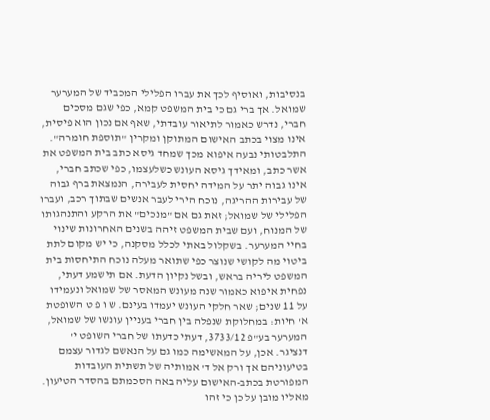בנסיבות, ואוסיף לכך את עברו הפלילי המכביד של המערער שמואל. אך ברי גם כי בית המשפט קמא, כפי שגם מסכים חברי, נדרש כאמור לתיאור עובדתי, שאף אם נכון הוא פיסית, אינו מצוי בכתב האישום המתוקן ומקרין "תוספת חומרה". התלבטותי נבעה איפוא מכך שמחד גיסא כתב בית המשפט את אשר כתב, ומאידך גיסא העונש כשלעצמו, כפי שכתב חברי, אינו גבוה יתר על המידה יחסית לעבירה, הנמצאת ברף גבוה של עבירות ההריגה, נוכח הירי לעבר אנשים שבתוך רכב, ועברו הפלילי של שמואל; זאת גם אם "מנכים" את הרקע והתנהגותו של המנוח, ועם שבית המשפט זיהה בשנים האחרונות שינוי בחיי המערער. בשקלול באתי לכלל מסקנה, כי יש מקום לתת ביטוי מה לקושי שנוצר כפי שתואר מעלה נוכח התיחסות בית המשפט ליריה בראש, ובשל נקיון הדעת. אם תישמע דעתי, נפחית איפוא כאמור שנה מעונש המאסר של שמואל ונעמידו על 11 שנים; שאר חלקי העונש יעמדו בעינם. ש ו פ ט השופטת א' חיות: במחלוקת שנפלה בין חברי בעניין עונשו של שמואל, המערער בע"פ 3733/12, דעתי כדעתו של חברי השופט י' דנציגר. אכן, על המאשימה כמו גם על הנאשם לגדור עצמם בטיעוניהם אך ורק אל ד' אמותיה של תשתית העובדות המפורטת בכתב-האישום עליה באה הסכמתם בהסדר הטיעון. מאליו מובן על כן כי זהו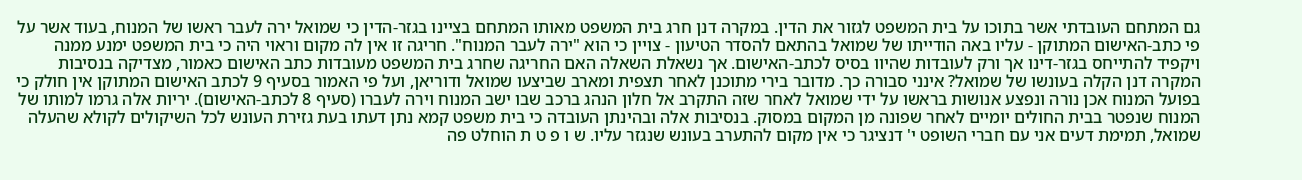גם המתחם העובדתי אשר בתוכו על בית המשפט לגזור את הדין. במקרה דנן חרג בית המשפט מאותו המתחם בציינו בגזר-הדין כי שמואל ירה לעבר ראשו של המנוח, בעוד אשר על פי כתב-האישום המתוקן - עליו באה הודייתו של שמואל בהתאם להסדר הטיעון - צויין כי הוא "ירה לעבר המנוח". חריגה זו אין לה מקום וראוי היה כי בית המשפט ימנע ממנה ויקפיד להתייחס בגזר-דינו אך ורק לעובדות שהיוו בסיס לכתב-האישום. אך נשאלת השאלה האם החריגה שחרג בית המשפט מעובדות כתב האישום כאמור, מצדיקה בנסיבות המקרה דנן הקלה בעונשו של שמואל? אינני סבורה כך. מדובר בירי מתוכנן לאחר תצפית ומארב שביצעו שמואל ודוריאן, ועל פי האמור בסעיף 9 לכתב האישום המתוקן אין חולק כי בפועל המנוח אכן נורה ונפצע אנושות בראשו על ידי שמואל לאחר שזה התקרב אל חלון הנהג ברכב שבו ישב המנוח וירה לעברו (סעיף 8 לכתב-האישום). יריות אלה גרמו למותו של המנוח שנפטר בבית החולים יומיים לאחר שפונה מן המקום במסוק. בנסיבות אלה ובהינתן העובדה כי בית משפט קמא נתן דעתו בעת גזירת העונש לכל השיקולים לקולא שהעלה שמואל, תמימת דעים אני עם חברי השופט י' דנציגר כי אין מקום להתערב בעונש שנגזר עליו. ש ו פ ט ת הוחלט פה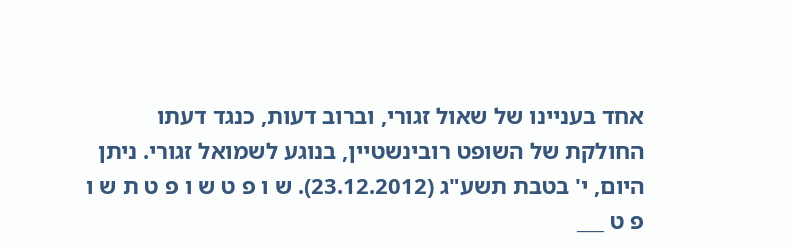אחד בעניינו של שאול זגורי, וברוב דעות, כנגד דעתו החולקת של השופט רובינשטיין, בנוגע לשמואל זגורי. ניתן היום, י' בטבת תשע"ג (23.12.2012). ש ו פ ט ש ו פ ט ת ש ו פ ט ___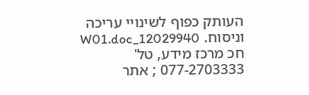העותק כפוף לשינויי עריכה וניסוח. 12029940_W01.doc חכ מרכז מידע, טל' 077-2703333 ; אתר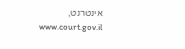אינטרנט, www.court.gov.il